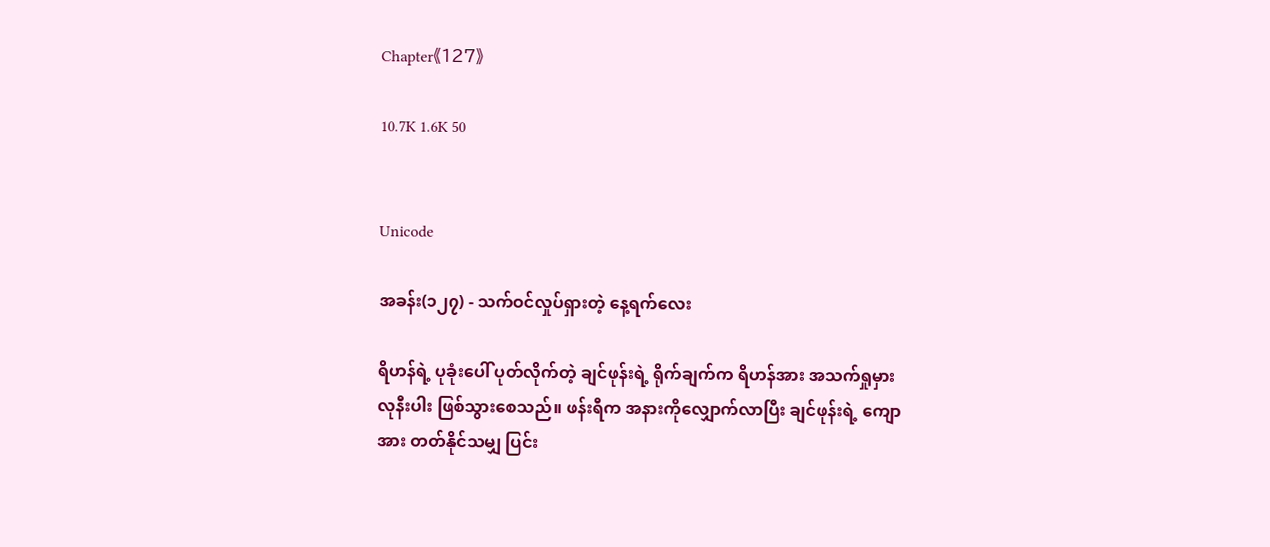Chapter《127》

10.7K 1.6K 50


Unicode

အခန်း(၁၂၇) - သက်ဝင်လှုပ်ရှားတဲ့ နေ့ရက်လေး

ရိဟန်ရဲ့ ပုခုံးပေါ် ပုတ်လိုက်တဲ့ ချင်ဖုန်းရဲ့ ရိုက်ချက်က ရိဟန်အား အသက်ရှုမှားလုနီးပါး ဖြစ်သွားစေသည်။ ဖန်းရီက အနားကိုလျှောက်လာပြီး ချင်ဖုန်းရဲ့ ကျောအား တတ်နိုင်သမျှ ပြင်း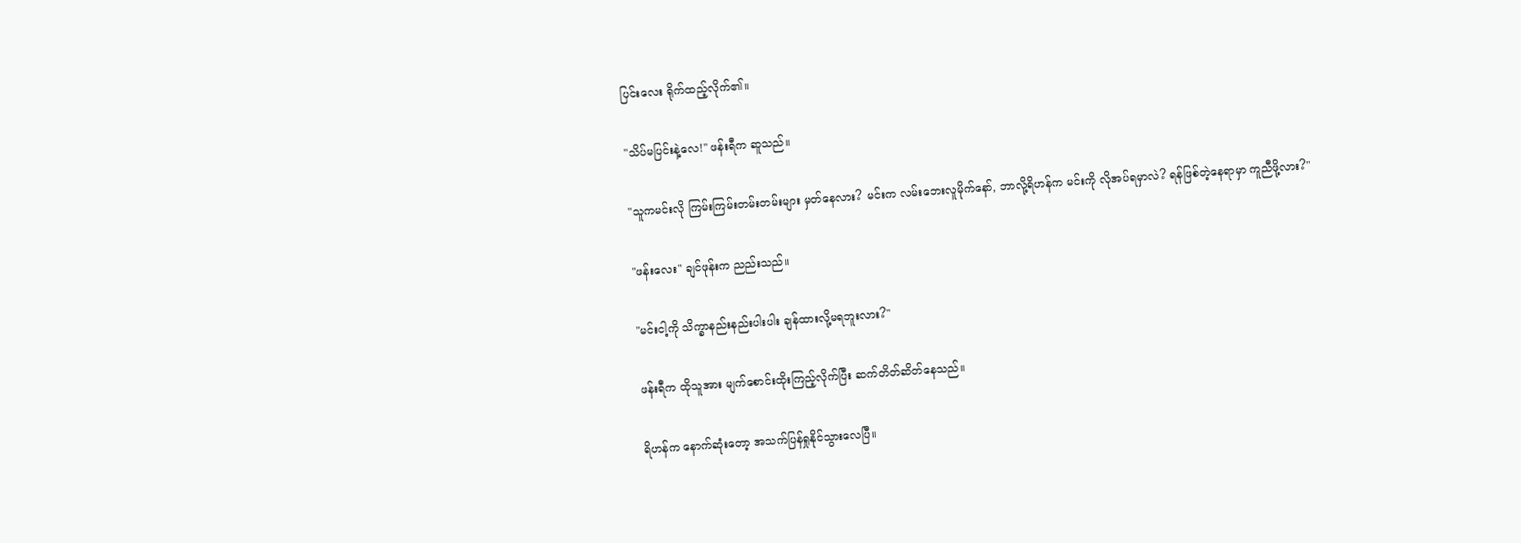ပြင်းလေး ရိုက်ထည့်လိုက်၏။

"သိပ်မပြင်းနဲ့လေ!" ဖန်းရီက ဆူသည်။

"သူကမင်းလို ကြမ်းကြမ်းတမ်းတမ်းများ မှတ်နေလား? မင်းက လမ်းဘေးလူမိုက်နော်, ဘာလို့ရိဟန်က မင်းကို လိုအပ်ရမှာလဲ? ရန်ဖြစ်တဲ့နေရာမှာ ကူညီဖို့လား?"

"ဖန်းလေး" ချင်ဖုန်းက ညည်းသည်။

"မင်းငါ့ကို သိက္ခာနည်းနည်းပါးပါး ချန်ထားလို့မရဘူးလား?"

ဖန်းရီက ထိုသူအား မျက်စောင်းထိုးကြည့်လိုက်ပြီး ဆက်တိတ်ဆိတ်နေသည်။

ရိဟန်က နောက်ဆုံးတော့ အသက်ပြန်ရှုနိုင်သွားလေပြီ။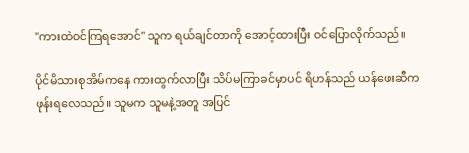"ကားထဲဝင်ကြရအောင်" သူက ရယ်ချင်တာကို အောင့်ထားပြီး ဝင်ပြောလိုက်သည်။

ပိုင်မိသားစုအိမ်ကနေ ကားထွက်လာပြီး သိပ်မကြာခင်မှာပင် ရိဟန်သည် ယန်ဖေးဆီက ဖုန်းရလေသည်။ သူမက သူမနဲ့အတူ အပြင်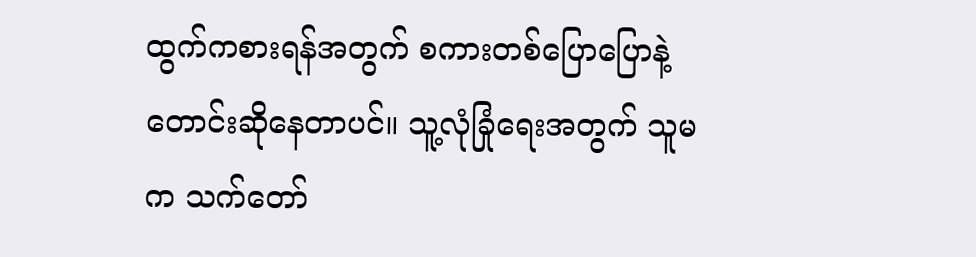ထွက်ကစားရန်အတွက် စကားတစ်ပြောပြောနဲ့ တောင်းဆိုနေတာပင်။ သူ့လုံခြုံရေးအတွက် သူမက သက်တော်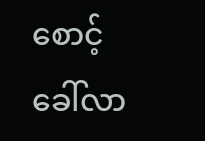စောင့် ခေါ်လာ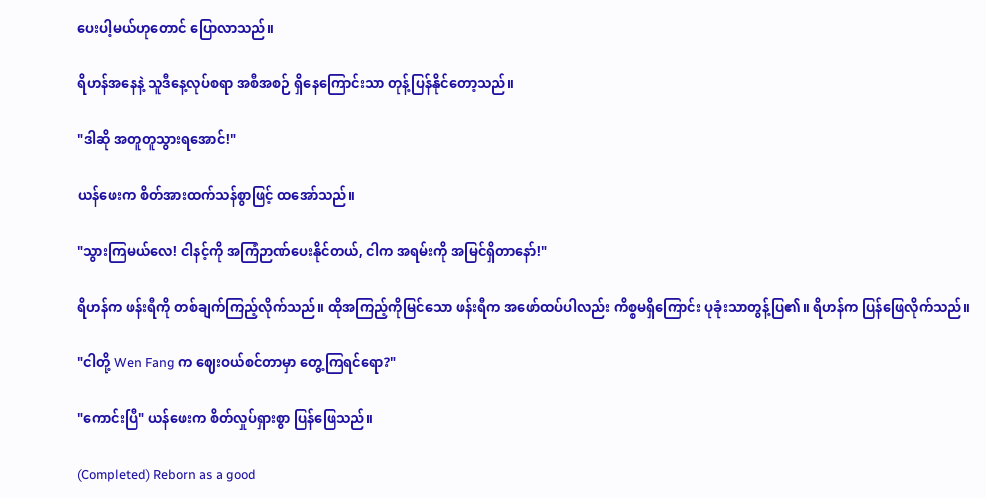ပေးပါ့မယ်ဟုတောင် ပြောလာသည်။

ရိဟန်အနေနဲ့ သူဒီနေ့လုပ်စရာ အစီအစဉ် ရှိနေကြောင်းသာ တုန့်ပြန်နိုင်တော့သည်။

"ဒါဆို အတူတူသွားရအောင်!"

ယန်ဖေးက စိတ်အားထက်သန်စွာဖြင့် ထအော်သည်။

"သွားကြမယ်လေ! ငါနင့်ကို အကြံဉာဏ်ပေးနိုင်တယ်, ငါက အရမ်းကို အမြင်ရှိတာနော်!"

ရိဟန်က ဖန်းရီကို တစ်ချက်ကြည့်လိုက်သည်။ ထိုအကြည့်ကိုမြင်သော ဖန်းရီက အဖော်ထပ်ပါလည်း ကိစ္စမရှိကြောင်း ပုခုံးသာတွန့်ပြ၏။ ရိဟန်က ပြန်ဖြေလိုက်သည်။

"ငါတို့ Wen Fang က ဈေးဝယ်စင်တာမှာ တွေ့ကြရင်ရော?"

"ကောင်းပြီ" ယန်ဖေးက စိတ်လှုပ်ရှားစွာ ပြန်ဖြေသည်။

(Completed) Reborn as a good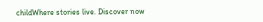childWhere stories live. Discover now